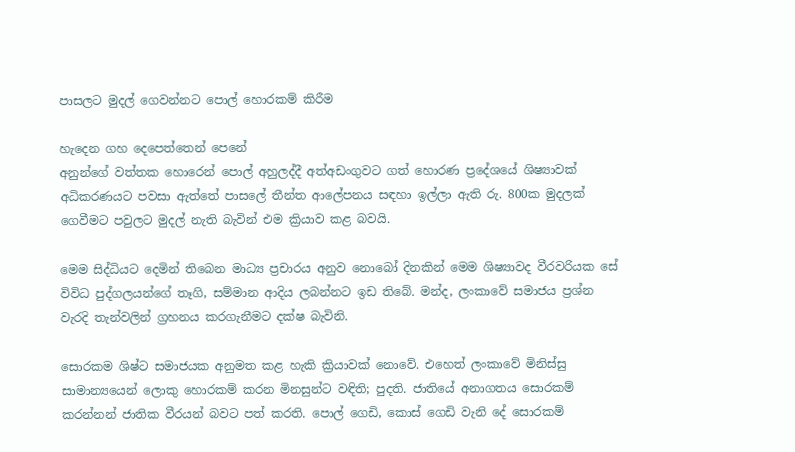පාසලට මුදල් ගෙවන්නට පොල් හොරකම් කිරීම

හැදෙන ගහ දෙපෙත්තෙන් පෙනේ
අනුන්ගේ වත්තක හොරෙන් පොල් අහුලද්දී අත්අඩංගුවට ගත් හොරණ ප්‍රදේශයේ ශිෂ්‍යාවක් අධිකරණයට පවසා ඇත්තේ පාසලේ තීන්ත ආලේපනය සඳහා ඉල්ලා ඇති රු. 800ක මුදලක් ගෙවීමට පවු‍ලට මුදල් නැති බැවින් එම ක්‍රියාව කළ බවයි.

මෙම සිද්ධියට දෙමින් තිබෙන මාධ්‍ය ප්‍රචාරය අනුව නොබෝ දිනකින් මෙම ශිෂ්‍යාවද වීරවරියක සේ විවිධ පුද්ගලයන්ගේ තෑගි, සම්මාන ආදිය ලබන්නට ඉඩ තිබේ. මන්ද, ලංකාවේ සමාජය ප්‍රශ්න වැරදි තැන්වලින් ග්‍රහනය කරගැනීමට දක්ෂ බැවිනි.

සොරකම ශිෂ්ට සමාජයක අනුමත කළ හැකි ක්‍රියාවක් නොවේ. එහෙත් ලංකාවේ මිනිස්සු සාමාන්‍යයෙන් ලොකු හොරකම් කරන මිනසුන්ට වඳිති; පුදති. ජාතියේ අනාගතය සොරකම් කරන්නන් ජාතික වීරයන් බවට පත් කරති. පොල් ගෙඩි, කොස් ගෙඩි වැනි දේ සොරකම්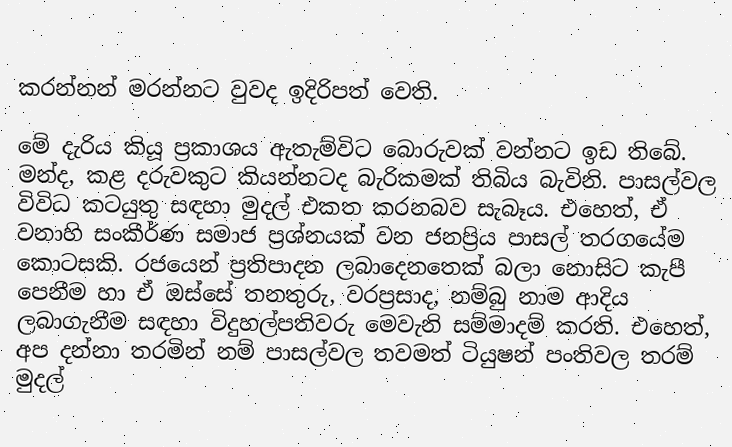කරන්නන් මරන්නට වුවද ඉදිරිපත් වෙති.

මේ දැරිය කියූ ප්‍රකාශය ඇතැම්විට බොරුවක් වන්නට ඉඩ තිබේ. මන්ද, කළ දරුවකුට කියන්නටද බැරිකමක් තිබිය බැවිනි. පාසල්වල විවිධ කටයුතු සඳහා මුදල් එකත කරනබව සැබෑය. එහෙත්, ඒ වනාහි සංකීර්ණ සමාජ ප්‍රශ්නයක් වන ජනප්‍රිය පාසල් තරගයේම කොටසකි. රජයෙන් ප්‍රතිපාදන ලබාදෙනතෙක් බලා‍ නොසිට කැපී පෙනීම හා ඒ ඔස්සේ තනතුරු, වරප්‍රසාද, නම්බු නාම ආදිය ලබාගැනීම සඳහා විදුහල්පතිවරු මෙවැනි සම්මාදම් කරති. එහෙත්, අප දන්නා තරමින් නම් පාසල්වල තවමත් ටියුෂන් පංතිවල තරම් මුදල්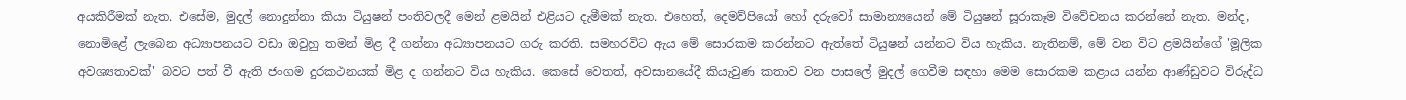අයකිරීමක් නැත. එසේම, මුදල් නොදුන්නා කියා ටියුෂන් පංතිවලදී මෙන් ළමයින් එළියට දැමීමක් නැත. එහෙත්, දෙමව්පියෝ හෝ දරුවෝ සාමාන්‍යයෙන් මේ ටියුෂන් සූරාකෑම විවේචනය කරන්නේ නැත. මන්ද, නොමිළේ ලැබෙන අධ්‍යාපනයට වඩා ඔවුහු තමන් මිළ දී ගන්නා අධ්‍යාපනයට ගරු කරති. සමහරවිට ඇය මේ සොරකම කරන්නට ඇත්තේ ටියුෂන් යන්නට විය හැකිය. නැතිනම්, මේ වන විට ළමයින්ගේ 'මූලික අවශ්‍යතාවක්' බවට පත් වී ඇති ජංගම දුරකථනයක් මිළ ද ගන්නට විය හැකිය. කෙසේ වෙතත්, අවසානයේදී කියැවුණ කතාව වන පාසලේ මුදල් ගෙවීම සඳහා මෙම සොරකම කළාය යන්න ආණ්ඩුවට විරුද්ධ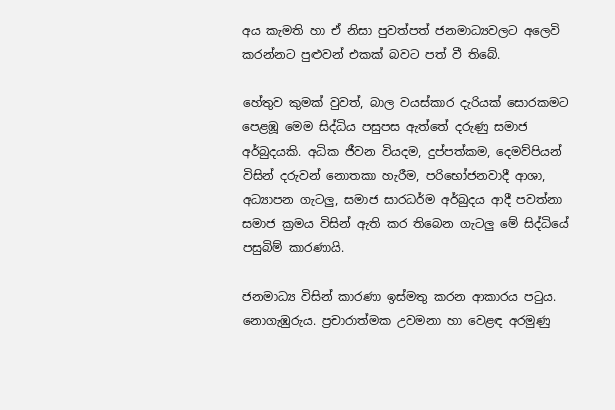අය කැමති හා ඒ නිසා පුවත්පත් ජනමාධ්‍යවලට අලෙවි කරන්නට පුළුවන් එකක් බවට පත් වී තිබේ.

හේතුව කුමක් වුවත්, බාල වයස්කාර දැරියක් සොරකමට පෙළඹූ මෙම සිද්ධිය පසුපස ඇත්තේ දරුණු සමාජ අර්බුදයකි. අධික ජීවන වියදම, දුප්පත්කම, දෙමව්පියන් විසින් දරුවන් නොතකා හැරීම, පරිභෝජනවාදී ආශා, අධ්‍යාපන ගැටලු, සමාජ සාරධර්ම අර්බුදය ආදී පවත්නා සමාජ ක්‍රමය විසින් ඇති කර තිබෙන ගැටලු මේ සිද්ධියේ පසුබිම් කාරණායි.

ජනමාධ්‍ය විසින් කාරණා ඉස්මතු කරන ආකාරය පටුය. නොගැඹුරුය. ප්‍රචාරාත්මක උවමනා හා වෙළඳ අරමුණු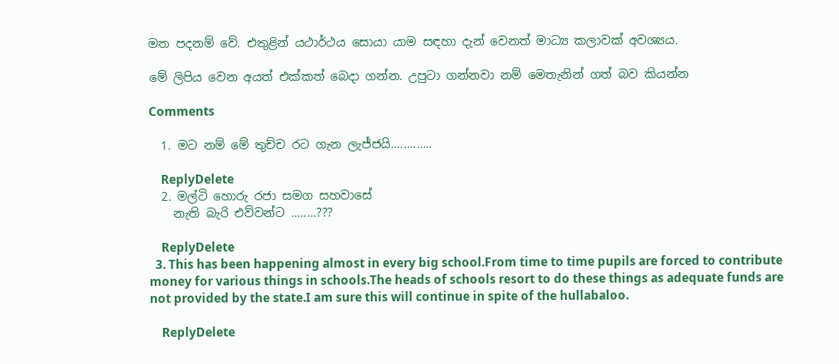මත පදනම් වේ. එතුළින් යථාර්ථය සොයා යාම සඳහා දැන් වෙනත් මාධ්‍ය කලාවක් අවශ්‍යය.

මේ ලිපිය වෙන අයත් එක්කත් බෙදා ගන්න. උපුටා ගන්නවා නම් ‍මෙතැනින් ගත් බව කියන්න

Comments

  1. මට නම් මේ තුච්ච රට ගැන ලැජ්ජයි.............

    ReplyDelete
  2. මල්ටි හොරු රජා සමග සහවාසේ
    නැති බැරි එව්වන්ට ........???

    ReplyDelete
  3. This has been happening almost in every big school.From time to time pupils are forced to contribute money for various things in schools.The heads of schools resort to do these things as adequate funds are not provided by the state.I am sure this will continue in spite of the hullabaloo.

    ReplyDelete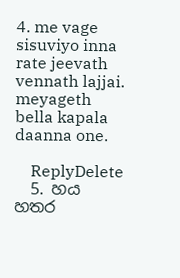4. me vage sisuviyo inna rate jeevath vennath lajjai. meyageth bella kapala daanna one.

    ReplyDelete
  5. හය හතර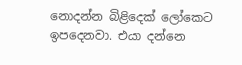නොදන්න බිළිදෙක් ලෝකෙට ඉපදෙනවා. එයා දන්නෙ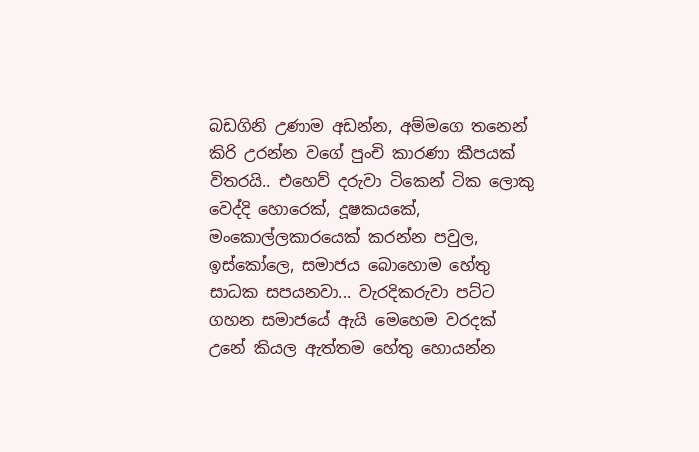බඩගිනි උණාම අඩන්න, අම්මගෙ තනෙන් කිරි උරන්න වගේ පුංචි කාරණා කීපයක් විතරයි.. එහෙව් දරුවා ටිකෙන් ටික ලොකු වෙද්දි හොරෙක්, දූෂකයකේ, මංකොල්ලකාරයෙක් කරන්න පවුල, ඉස්කෝලෙ, සමාජය බොහොම හේතු සාධක සපයනවා... වැරදිකරුවා පට්ට ගහන සමාජයේ ඇයි මෙහෙම වරදක් උනේ කියල ඇත්තම හේතු හොයන්න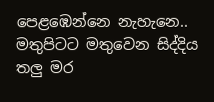පෙළඹෙන්නෙ නැහැනෙ.. මතුපිටට මතුවෙන සිද්දිය තලු මර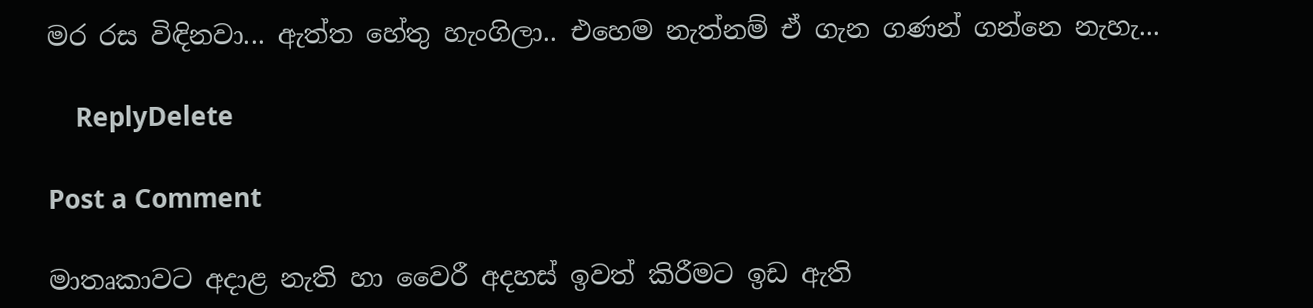මර රස විඳිනවා... ඇත්ත හේතු හැංගිලා.. එහෙම නැත්නම් ඒ ගැන ගණන්‍ ගන්නෙ නැහැ...

    ReplyDelete

Post a Comment

මාතෘකාවට අදාළ නැති හා වෛරී අදහස් ඉවත් කිරීමට ඉඩ ඇති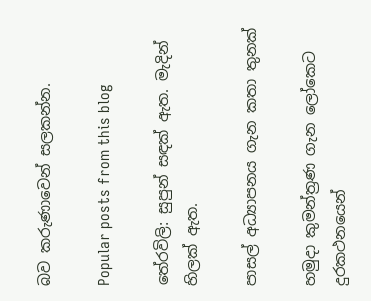බව කරුණාවෙන් සලකන්න.

Popular posts from this blog

තේරවිලි: සුපුන් සඳක් ඇත. මැදින් හිලක් ඇත.

පාසල් අධ්‍යාපනය ගැන කතා තුනක්

හමුදා කුමන්ත්‍රණ ගැන ලෝකෙට දුරකථනයෙන්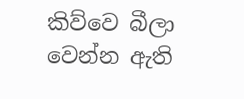කිව්වෙ බීලා වෙන්න ඇති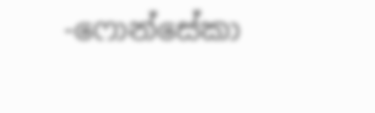-ෆොන්සේකා